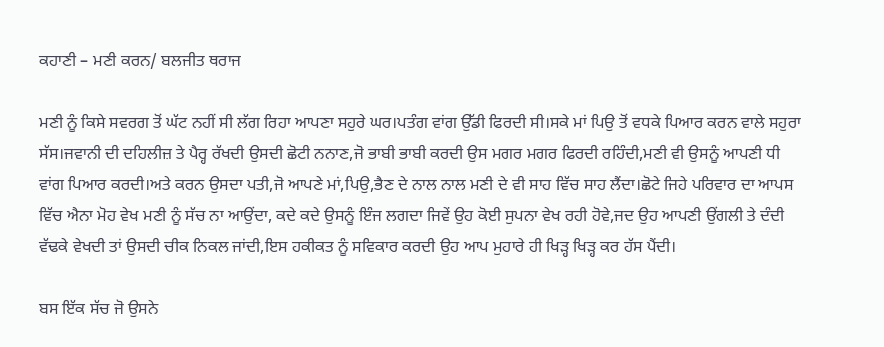ਕਹਾਣੀ – ਮਣੀ ਕਰਨ/ ਬਲਜੀਤ ਥਰਾਜ

ਮਣੀ ਨੂੰ ਕਿਸੇ ਸਵਰਗ ਤੋਂ ਘੱਟ ਨਹੀਂ ਸੀ ਲੱਗ ਰਿਹਾ ਆਪਣਾ ਸਹੁਰੇ ਘਰ।ਪਤੰਗ ਵਾਂਗ ਉੱਡੀ ਫਿਰਦੀ ਸੀ।ਸਕੇ ਮਾਂ ਪਿਉ ਤੋਂ ਵਧਕੇ ਪਿਆਰ ਕਰਨ ਵਾਲੇ ਸਹੁਰਾ ਸੱਸ।ਜਵਾਨੀ ਦੀ ਦਹਿਲੀਜ਼ ਤੇ ਪੈਰ੍ਹ ਰੱਖਦੀ ਉਸਦੀ ਛੋਟੀ ਨਨਾਣ,ਜੋ ਭਾਬੀ ਭਾਬੀ ਕਰਦੀ ਉਸ ਮਗਰ ਮਗਰ ਫਿਰਦੀ ਰਹਿੰਦੀ,ਮਣੀ ਵੀ ਉਸਨੂੰ ਆਪਣੀ ਧੀ ਵਾਂਗ ਪਿਆਰ ਕਰਦੀ।ਅਤੇ ਕਰਨ ਉਸਦਾ ਪਤੀ,ਜੋ ਆਪਣੇ ਮਾਂ,ਪਿਉ,ਭੈਣ ਦੇ ਨਾਲ ਨਾਲ ਮਣੀ ਦੇ ਵੀ ਸਾਹ ਵਿੱਚ ਸਾਹ ਲੈਂਦਾ।ਛੋਟੇ ਜਿਹੇ ਪਰਿਵਾਰ ਦਾ ਆਪਸ ਵਿੱਚ ਐਨਾ ਮੋਹ ਵੇਖ ਮਣੀ ਨੂੰ ਸੱਚ ਨਾ ਆਉਂਦਾ, ਕਦੇ ਕਦੇ ਉਸਨੂੰ ਇੰਜ ਲਗਦਾ ਜਿਵੇਂ ਉਹ ਕੋਈ ਸੁਪਨਾ ਵੇਖ ਰਹੀ ਹੋਵੇ,ਜਦ ਉਹ ਆਪਣੀ ਉਂਗਲੀ ਤੇ ਦੰਦੀ ਵੱਢਕੇ ਵੇਖਦੀ ਤਾਂ ਉਸਦੀ ਚੀਕ ਨਿਕਲ ਜਾਂਦੀ,ਇਸ ਹਕੀਕਤ ਨੂੰ ਸਵਿਕਾਰ ਕਰਦੀ ਉਹ ਆਪ ਮੁਹਾਰੇ ਹੀ ਖਿੜ੍ਹ ਖਿੜ੍ਹ ਕਰ ਹੱਸ ਪੈਂਦੀ।

ਬਸ ਇੱਕ ਸੱਚ ਜੋ ਉਸਨੇ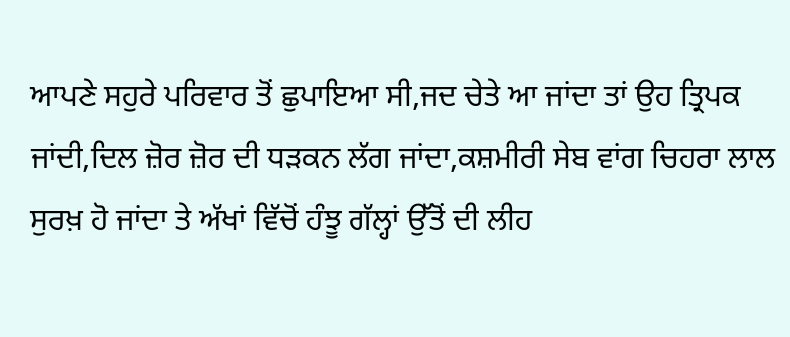ਆਪਣੇ ਸਹੁਰੇ ਪਰਿਵਾਰ ਤੋਂ ਛੁਪਾਇਆ ਸੀ,ਜਦ ਚੇਤੇ ਆ ਜਾਂਦਾ ਤਾਂ ਉਹ ਤ੍ਰਿਪਕ ਜਾਂਦੀ,ਦਿਲ ਜ਼ੋਰ ਜ਼ੋਰ ਦੀ ਧੜਕਨ ਲੱਗ ਜਾਂਦਾ,ਕਸ਼ਮੀਰੀ ਸੇਬ ਵਾਂਗ ਚਿਹਰਾ ਲਾਲ ਸੁਰਖ਼ ਹੋ ਜਾਂਦਾ ਤੇ ਅੱਖਾਂ ਵਿੱਚੋਂ ਹੰਝੂ ਗੱਲ੍ਹਾਂ ਉੱਤੋਂ ਦੀ ਲੀਹ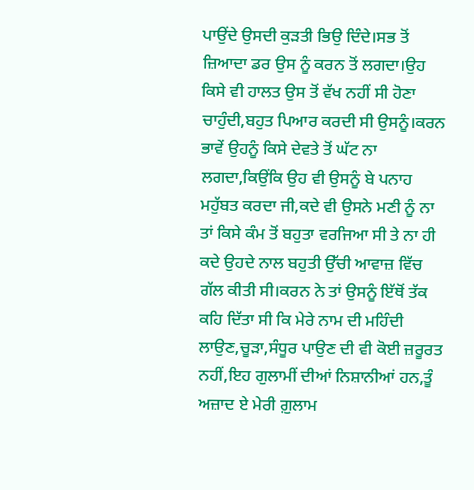ਪਾਉਂਦੇ ਉਸਦੀ ਕੁੜਤੀ ਭਿਉ ਦਿੰਦੇ।ਸਭ ਤੋਂ ਜ਼ਿਆਦਾ ਡਰ ਉਸ ਨੂੰ ਕਰਨ ਤੋਂ ਲਗਦਾ।ਉਹ ਕਿਸੇ ਵੀ ਹਾਲਤ ਉਸ ਤੋਂ ਵੱਖ ਨਹੀਂ ਸੀ ਹੋਣਾ ਚਾਹੁੰਦੀ,ਬਹੁਤ ਪਿਆਰ ਕਰਦੀ ਸੀ ਉਸਨੂੰ।ਕਰਨ ਭਾਵੇਂ ਉਹਨੂੰ ਕਿਸੇ ਦੇਵਤੇ ਤੋਂ ਘੱਟ ਨਾ ਲਗਦਾ,ਕਿਉਂਕਿ ਉਹ ਵੀ ਉਸਨੂੰ ਬੇ ਪਨਾਹ ਮਹੁੱਬਤ ਕਰਦਾ ਜੀ,ਕਦੇ ਵੀ ਉਸਨੇ ਮਣੀ ਨੂੰ ਨਾ ਤਾਂ ਕਿਸੇ ਕੰਮ ਤੋਂ ਬਹੁਤਾ ਵਰਜਿਆ ਸੀ ਤੇ ਨਾ ਹੀ ਕਦੇ ਉਹਦੇ ਨਾਲ ਬਹੁਤੀ ਉੱਚੀ ਆਵਾਜ਼ ਵਿੱਚ ਗੱਲ ਕੀਤੀ ਸੀ।ਕਰਨ ਨੇ ਤਾਂ ਉਸਨੂੰ ਇੱਥੋਂ ਤੱਕ ਕਹਿ ਦਿੱਤਾ ਸੀ ਕਿ ਮੇਰੇ ਨਾਮ ਦੀ ਮਹਿੰਦੀ ਲਾਉਣ,ਚੂੜਾ,ਸੰਧੂਰ ਪਾਉਣ ਦੀ ਵੀ ਕੋਈ ਜ਼ਰੂਰਤ ਨਹੀਂ,ਇਹ ਗੁਲਾਮੀਂ ਦੀਆਂ ਨਿਸ਼ਾਨੀਆਂ ਹਨ,ਤੂੰ ਅਜ਼ਾਦ ਏ ਮੇਰੀ ਗ਼ੁਲਾਮ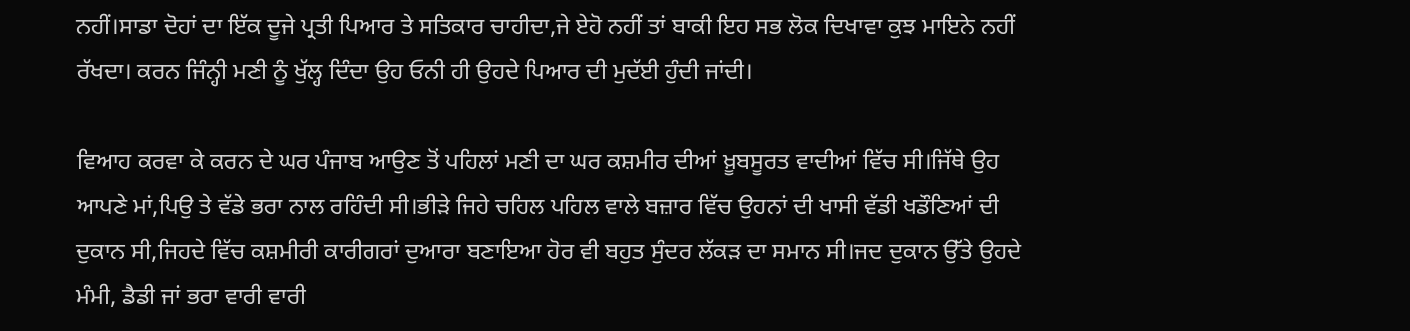ਨਹੀਂ।ਸਾਡਾ ਦੋਹਾਂ ਦਾ ਇੱਕ ਦੂਜੇ ਪ੍ਰਤੀ ਪਿਆਰ ਤੇ ਸਤਿਕਾਰ ਚਾਹੀਦਾ,ਜੇ ਏਹੋ ਨਹੀਂ ਤਾਂ ਬਾਕੀ ਇਹ ਸਭ ਲੋਕ ਦਿਖਾਵਾ ਕੁਝ ਮਾਇਨੇ ਨਹੀਂ ਰੱਖਦਾ। ਕਰਨ ਜਿੰਨ੍ਹੀ ਮਣੀ ਨੂੰ ਖੁੱਲ੍ਹ ਦਿੰਦਾ ਉਹ ਓਨੀ ਹੀ ਉਹਦੇ ਪਿਆਰ ਦੀ ਮੁਦੱਈ ਹੁੰਦੀ ਜਾਂਦੀ।

ਵਿਆਹ ਕਰਵਾ ਕੇ ਕਰਨ ਦੇ ਘਰ ਪੰਜਾਬ ਆਉਣ ਤੋਂ ਪਹਿਲਾਂ ਮਣੀ ਦਾ ਘਰ ਕਸ਼ਮੀਰ ਦੀਆਂ ਖ਼ੂਬਸੂਰਤ ਵਾਦੀਆਂ ਵਿੱਚ ਸੀ।ਜਿੱਥੇ ਉਹ ਆਪਣੇ ਮਾਂ,ਪਿਉ ਤੇ ਵੱਡੇ ਭਰਾ ਨਾਲ ਰਹਿੰਦੀ ਸੀ।ਭੀੜੇ ਜਿਹੇ ਚਹਿਲ ਪਹਿਲ ਵਾਲੇ ਬਜ਼ਾਰ ਵਿੱਚ ਉਹਨਾਂ ਦੀ ਖਾਸੀ ਵੱਡੀ ਖਡੌਣਿਆਂ ਦੀ ਦੁਕਾਨ ਸੀ,ਜਿਹਦੇ ਵਿੱਚ ਕਸ਼ਮੀਰੀ ਕਾਰੀਗਰਾਂ ਦੁਆਰਾ ਬਣਾਇਆ ਹੋਰ ਵੀ ਬਹੁਤ ਸੁੰਦਰ ਲੱਕੜ ਦਾ ਸਮਾਨ ਸੀ।ਜਦ ਦੁਕਾਨ ਉੱਤੇ ਉਹਦੇ ਮੰਮੀ, ਡੈਡੀ ਜਾਂ ਭਰਾ ਵਾਰੀ ਵਾਰੀ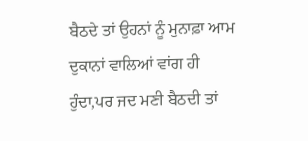ਬੈਠਦੇ ਤਾਂ ਉਹਨਾਂ ਨੂੰ ਮੁਨਾਫ਼ਾ ਆਮ ਦੁਕਾਨਾਂ ਵਾਲਿਆਂ ਵਾਂਗ ਹੀ ਹੁੰਦਾ,ਪਰ ਜਦ ਮਣੀ ਬੈਠਦੀ ਤਾਂ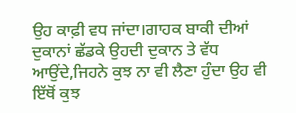ਉਹ ਕਾਫ਼ੀ ਵਧ ਜਾਂਦਾ।ਗਾਹਕ ਬਾਕੀ ਦੀਆਂ ਦੁਕਾਨਾਂ ਛੱਡਕੇ ਉਹਦੀ ਦੁਕਾਨ ਤੇ ਵੱਧ ਆਉਂਦੇ,ਜਿਹਨੇ ਕੁਝ ਨਾ ਵੀ ਲੈਣਾ ਹੁੰਦਾ ਉਹ ਵੀ ਇੱਥੋਂ ਕੁਝ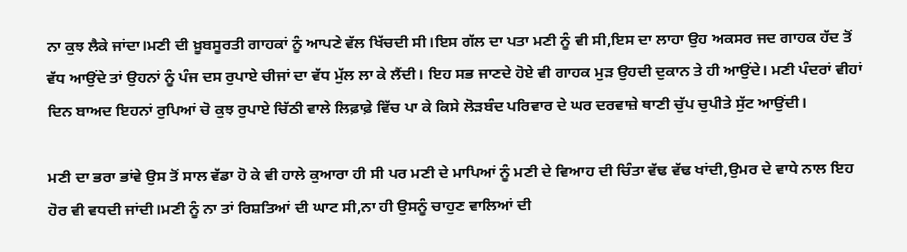ਨਾ ਕੁਝ ਲੈਕੇ ਜਾਂਦਾ।ਮਣੀ ਦੀ ਖ਼ੂਬਸੂਰਤੀ ਗਾਹਕਾਂ ਨੂੰ ਆਪਣੇ ਵੱਲ ਖਿੱਚਦੀ ਸੀ।ਇਸ ਗੱਲ ਦਾ ਪਤਾ ਮਣੀ ਨੂੰ ਵੀ ਸੀ,ਇਸ ਦਾ ਲਾਹਾ ਉਹ ਅਕਸਰ ਜਦ ਗਾਹਕ ਹੱਦ ਤੋਂ ਵੱਧ ਆਉਂਦੇ ਤਾਂ ਉਹਨਾਂ ਨੂੰ ਪੰਜ ਦਸ ਰੁਪਾਏ ਚੀਜਾਂ ਦਾ ਵੱਧ ਮੁੱਲ ਲਾ ਕੇ ਲੈਂਦੀ। ਇਹ ਸਭ ਜਾਣਦੇ ਹੋਏ ਵੀ ਗਾਹਕ ਮੁੜ ਉਹਦੀ ਦੁਕਾਨ ਤੇ ਹੀ ਆਉਂਦੇ। ਮਣੀ ਪੰਦਰਾਂ ਵੀਹਾਂ ਦਿਨ ਬਾਅਦ ਇਹਨਾਂ ਰੁਪਿਆਂ ਚੋ ਕੁਝ ਰੁਪਾਏ ਚਿੱਠੀ ਵਾਲੇ ਲਿਫ਼ਾਫ਼ੇ ਵਿੱਚ ਪਾ ਕੇ ਕਿਸੇ ਲੋੜਬੰਦ ਪਰਿਵਾਰ ਦੇ ਘਰ ਦਰਵਾਜ਼ੇ ਥਾਣੀ ਚੁੱਪ ਚੁਪੀਤੇ ਸੁੱਟ ਆਉਂਦੀ।

ਮਣੀ ਦਾ ਭਰਾ ਭਾਂਵੇ ਉਸ ਤੋਂ ਸਾਲ ਵੱਡਾ ਹੋ ਕੇ ਵੀ ਹਾਲੇ ਕੁਆਰਾ ਹੀ ਸੀ ਪਰ ਮਣੀ ਦੇ ਮਾਪਿਆਂ ਨੂੰ ਮਣੀ ਦੇ ਵਿਆਹ ਦੀ ਚਿੰਤਾ ਵੱਢ ਵੱਢ ਖਾਂਦੀ,ਉਮਰ ਦੇ ਵਾਧੇ ਨਾਲ ਇਹ ਹੋਰ ਵੀ ਵਧਦੀ ਜਾਂਦੀ।ਮਣੀ ਨੂੰ ਨਾ ਤਾਂ ਰਿਸ਼ਤਿਆਂ ਦੀ ਘਾਟ ਸੀ,ਨਾ ਹੀ ਉਸਨੂੰ ਚਾਹੁਣ ਵਾਲਿਆਂ ਦੀ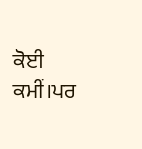ਕੋਈ ਕਮੀਂ।ਪਰ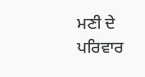ਮਣੀ ਦੇ ਪਰਿਵਾਰ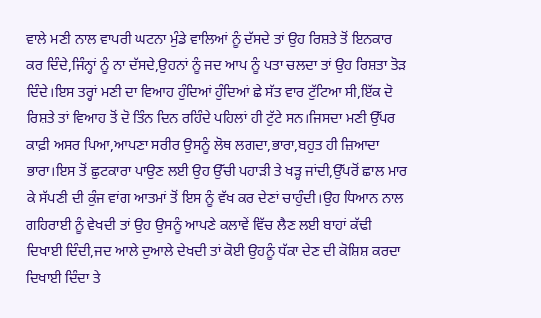ਵਾਲੇ ਮਣੀ ਨਾਲ ਵਾਪਰੀ ਘਟਨਾ ਮੁੰਡੇ ਵਾਲਿਆਂ ਨੂੰ ਦੱਸਦੇ ਤਾਂ ਉਹ ਰਿਸ਼ਤੇ ਤੋਂ ਇਨਕਾਰ ਕਰ ਦਿੰਦੇ,ਜਿੰਨ੍ਹਾਂ ਨੂੰ ਨਾ ਦੱਸਦੇ,ਉਹਨਾਂ ਨੂੰ ਜਦ ਆਪ ਨੂੰ ਪਤਾ ਚਲਦਾ ਤਾਂ ਉਹ ਰਿਸ਼ਤਾ ਤੋੜ ਦਿੰਦੇ।ਇਸ ਤਰ੍ਹਾਂ ਮਣੀ ਦਾ ਵਿਆਹ ਹੁੰਦਿਆਂ ਹੁੰਦਿਆਂ ਛੇ ਸੱਤ ਵਾਰ ਟੁੱਟਿਆ ਸੀ,ਇੱਕ ਦੋ ਰਿਸ਼ਤੇ ਤਾਂ ਵਿਆਹ ਤੋਂ ਦੋ ਤਿੰਨ ਦਿਨ ਰਹਿੰਦੇ ਪਹਿਲਾਂ ਹੀ ਟੁੱਟੇ ਸਨ।ਜਿਸਦਾ ਮਣੀ ਉੱਪਰ ਕਾਫ਼ੀ ਅਸਰ ਪਿਆ,ਆਪਣਾ ਸਰੀਰ ਉਸਨੂੰ ਲੋਥ ਲਗਦਾ,ਭਾਰਾ,ਬਹੁਤ ਹੀ ਜ਼ਿਆਦਾ ਭਾਰਾ।ਇਸ ਤੋਂ ਛੁਟਕਾਰਾ ਪਾਉਣ ਲਈ ਉਹ ਉੱਚੀ ਪਹਾੜੀ ਤੇ ਖੜ੍ਹ ਜਾਂਦੀ,ਉੱਪਰੋਂ ਛਾਲ ਮਾਰ ਕੇ ਸੱਪਣੀ ਦੀ ਕੁੰਜ ਵਾਂਗ ਆਤਮਾਂ ਤੋਂ ਇਸ ਨੂੰ ਵੱਖ ਕਰ ਦੇਣਾਂ ਚਾਹੁੰਦੀ।ਉਹ ਧਿਆਨ ਨਾਲ ਗਹਿਰਾਈ ਨੂੰ ਵੇਖਦੀ ਤਾਂ ਉਹ ਉਸਨੂੰ ਆਪਣੇ ਕਲਾਵੇਂ ਵਿੱਚ ਲੈਣ ਲਈ ਬਾਹਾਂ ਕੱਢੀ ਦਿਖਾਈ ਦਿੰਦੀ,ਜਦ ਆਲੇ ਦੁਆਲੇ ਦੇਖਦੀ ਤਾਂ ਕੋਈ ਉਹਨੂੰ ਧੱਕਾ ਦੇਣ ਦੀ ਕੋਸ਼ਿਸ਼ ਕਰਦਾ ਦਿਖਾਈ ਦਿੰਦਾ ਤੇ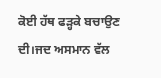ਕੋਈ ਹੱਥ ਫੜ੍ਹਕੇ ਬਚਾਉਣ ਦੀ।ਜਦ ਅਸਮਾਨ ਵੱਲ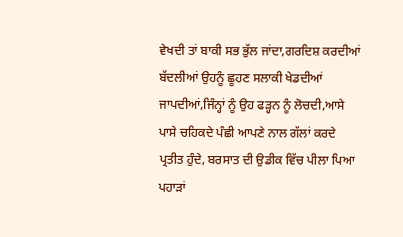ਵੇਖਦੀ ਤਾਂ ਬਾਕੀ ਸਭ ਭੁੱਲ ਜਾਂਦਾ,ਗਰਦਿਸ਼ ਕਰਦੀਆਂ ਬੱਦਲੀਆਂ ਉਹਨੂੰ ਛੂਹਣ ਸਲਾਕੀ ਖੇਡਦੀਆਂ ਜਾਪਦੀਆਂ,ਜਿੰਨ੍ਹਾਂ ਨੂੰ ਉਹ ਫੜ੍ਹਨ ਨੂੰ ਲੋਚਦੀ,ਆਸੇ ਪਾਸੇ ਚਹਿਕਦੇ ਪੰਛੀ ਆਪਣੇ ਨਾਲ ਗੱਲਾਂ ਕਰਦੇ ਪ੍ਰਤੀਤ ਹੁੰਦੇ, ਬਰਸਾਤ ਦੀ ਉਡੀਕ ਵਿੱਚ ਪੀਲਾ ਪਿਆ ਪਹਾੜਾਂ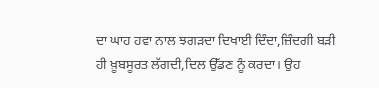ਦਾ ਘਾਹ ਹਵਾ ਨਾਲ ਝਗੜਦਾ ਦਿਖਾਈ ਦਿੰਦਾ,ਜ਼ਿੰਦਗੀ ਬੜੀ ਹੀ ਖ਼ੂਬਸੂਰਤ ਲੱਗਦੀ,ਦਿਲ ਉੱਡਣ ਨੂੰ ਕਰਦਾ। ਉਹ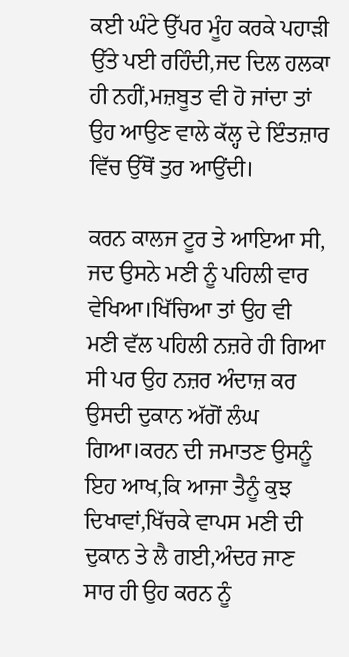ਕਈ ਘੰਟੇ ਉੱਪਰ ਮੂੰਹ ਕਰਕੇ ਪਹਾੜੀ ਉੱਤੇ ਪਈ ਰਹਿੰਦੀ,ਜਦ ਦਿਲ ਹਲਕਾ ਹੀ ਨਹੀਂ,ਮਜ਼ਬੂਤ ਵੀ ਹੋ ਜਾਂਦਾ ਤਾਂ ਉਹ ਆਉਣ ਵਾਲੇ ਕੱਲ੍ਹ ਦੇ ਇੰਤਜ਼ਾਰ ਵਿੱਚ ਉੱਥੋਂ ਤੁਰ ਆਉਂਦੀ।

ਕਰਨ ਕਾਲਜ ਟੂਰ ਤੇ ਆਇਆ ਸੀ, ਜਦ ਉਸਨੇ ਮਣੀ ਨੂੰ ਪਹਿਲੀ ਵਾਰ ਵੇਖਿਆ।ਖਿੱਚਿਆ ਤਾਂ ਉਹ ਵੀ ਮਣੀ ਵੱਲ ਪਹਿਲੀ ਨਜ਼ਰੇ ਹੀ ਗਿਆ ਸੀ ਪਰ ਉਹ ਨਜ਼ਰ ਅੰਦਾਜ਼ ਕਰ ਉਸਦੀ ਦੁਕਾਨ ਅੱਗੋਂ ਲੰਘ ਗਿਆ।ਕਰਨ ਦੀ ਜਮਾਤਣ ਉਸਨੂੰ ਇਹ ਆਖ,ਕਿ ਆਜਾ ਤੈਨੂੰ ਕੁਝ ਦਿਖਾਵਾਂ,ਖਿੱਚਕੇ ਵਾਪਸ ਮਣੀ ਦੀ ਦੁਕਾਨ ਤੇ ਲੈ ਗਈ,ਅੰਦਰ ਜਾਣ ਸਾਰ ਹੀ ਉਹ ਕਰਨ ਨੂੰ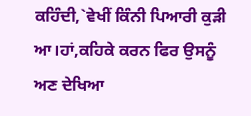ਕਹਿੰਦੀ,`ਵੇਖੀਂ ਕਿੰਨੀ ਪਿਆਰੀ ਕੁੜੀ ਆ।ਹਾਂ,ਕਹਿਕੇ ਕਰਨ ਫਿਰ ਉਸਨੂੰ ਅਣ ਦੇਖਿਆ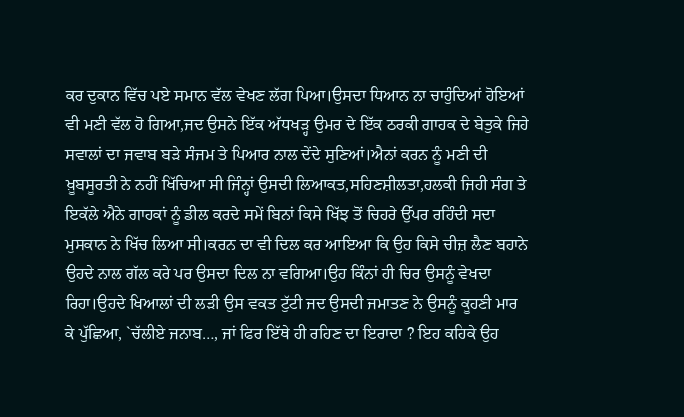ਕਰ ਦੁਕਾਨ ਵਿੱਚ ਪਏ ਸਮਾਨ ਵੱਲ ਵੇਖਣ ਲੱਗ ਪਿਆ।ਉਸਦਾ ਧਿਆਨ ਨਾ ਚਾਹੁੰਦਿਆਂ ਹੋਇਆਂ ਵੀ ਮਣੀ ਵੱਲ ਹੋ ਗਿਆ,ਜਦ ਉਸਨੇ ਇੱਕ ਅੱਧਖੜ੍ਹ ਉਮਰ ਦੇ ਇੱਕ ਠਰਕੀ ਗਾਹਕ ਦੇ ਬੇਤੁਕੇ ਜਿਹੇ ਸਵਾਲਾਂ ਦਾ ਜਵਾਬ ਬੜੇ ਸੰਜਮ ਤੇ ਪਿਆਰ ਨਾਲ ਦੇਂਦੇ ਸੁਣਿਆਂ।ਐਨਾਂ ਕਰਨ ਨੂੰ ਮਣੀ ਦੀ ਖ਼ੂਬਸੂਰਤੀ ਨੇ ਨਹੀਂ ਖਿੱਚਿਆ ਸੀ ਜਿੰਨ੍ਹਾਂ ਉਸਦੀ ਲਿਆਕਤ,ਸਹਿਣਸ਼ੀਲਤਾ,ਹਲਕੀ ਜਿਹੀ ਸੰਗ ਤੇ ਇਕੱਲੇ ਐਨੇ ਗਾਹਕਾਂ ਨੂੰ ਡੀਲ ਕਰਦੇ ਸਮੇਂ ਬਿਨਾਂ ਕਿਸੇ ਖਿੱਝ ਤੋਂ ਚਿਹਰੇ ਉੱਪਰ ਰਹਿੰਦੀ ਸਦਾ ਮੁਸਕਾਨ ਨੇ ਖਿੱਚ ਲਿਆ ਸੀ।ਕਰਨ ਦਾ ਵੀ ਦਿਲ ਕਰ ਆਇਆ ਕਿ ਉਹ ਕਿਸੇ ਚੀਜ਼ ਲੈਣ ਬਹਾਨੇ ਉਹਦੇ ਨਾਲ ਗੱਲ ਕਰੇ ਪਰ ਉਸਦਾ ਦਿਲ ਨਾ ਵਗਿਆ।ਉਹ ਕਿੰਨਾਂ ਹੀ ਚਿਰ ਉਸਨੂੰ ਵੇਖਦਾ ਰਿਹਾ।ਉਹਦੇ ਖਿਆਲਾਂ ਦੀ ਲੜੀ ਉਸ ਵਕਤ ਟੁੱਟੀ ਜਦ ਉਸਦੀ ਜਮਾਤਣ ਨੇ ਉਸਨੂੰ ਕੂਹਣੀ ਮਾਰ ਕੇ ਪੁੱਛਿਆ, `ਚੱਲੀਏ ਜਨਾਬ…, ਜਾਂ ਫਿਰ ਇੱਥੇ ਹੀ ਰਹਿਣ ਦਾ ਇਰਾਦਾ ? ਇਹ ਕਹਿਕੇ ਉਹ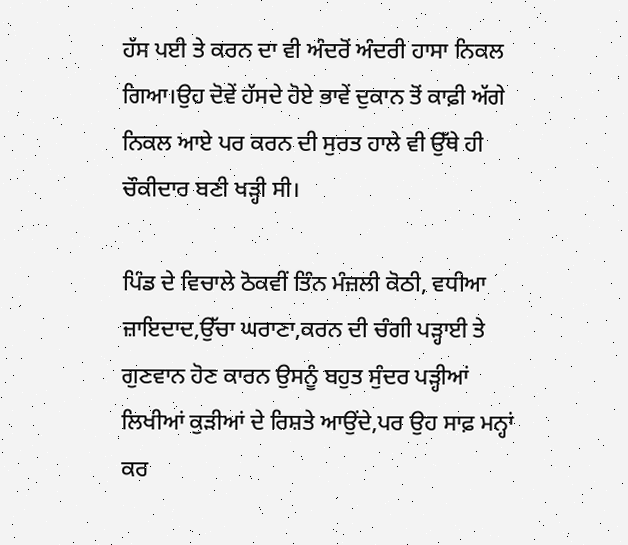ਹੱਸ ਪਈ ਤੇ ਕਰਨ ਦਾ ਵੀ ਅੰਦਰੋਂ ਅੰਦਰੀ ਹਾਸਾ ਨਿਕਲ ਗਿਆ।ਉਹ ਦੋਵੇਂ ਹੱਸਦੇ ਹੋਏ ਭਾਵੇਂ ਦੁਕਾਨ ਤੋਂ ਕਾਫ਼ੀ ਅੱਗੇ ਨਿਕਲ ਆਏ ਪਰ ਕਰਨ ਦੀ ਸੁਰਤ ਹਾਲੇ ਵੀ ਉੱਥੇ ਹੀ ਚੌਕੀਦਾਰ ਬਣੀ ਖੜ੍ਹੀ ਸੀ।

ਪਿੰਡ ਦੇ ਵਿਚਾਲੇ ਠੋਕਵੀਂ ਤਿੰਨ ਮੰਜ਼ਲੀ ਕੋਠੀ, ਵਧੀਆ ਜ਼ਾਇਦਾਦ,ਉੱਚਾ ਘਰਾਣਾ,ਕਰਨ ਦੀ ਚੰਗੀ ਪੜ੍ਹਾਈ ਤੇ ਗੁਣਵਾਨ ਹੋਣ ਕਾਰਨ ਉਸਨੂੰ ਬਹੁਤ ਸੁੰਦਰ ਪੜ੍ਹੀਆਂ ਲਿਖੀਆਂ ਕੁੜੀਆਂ ਦੇ ਰਿਸ਼ਤੇ ਆਉਂਦੇ,ਪਰ ਉਹ ਸਾਫ਼ ਮਨ੍ਹਾਂ ਕਰ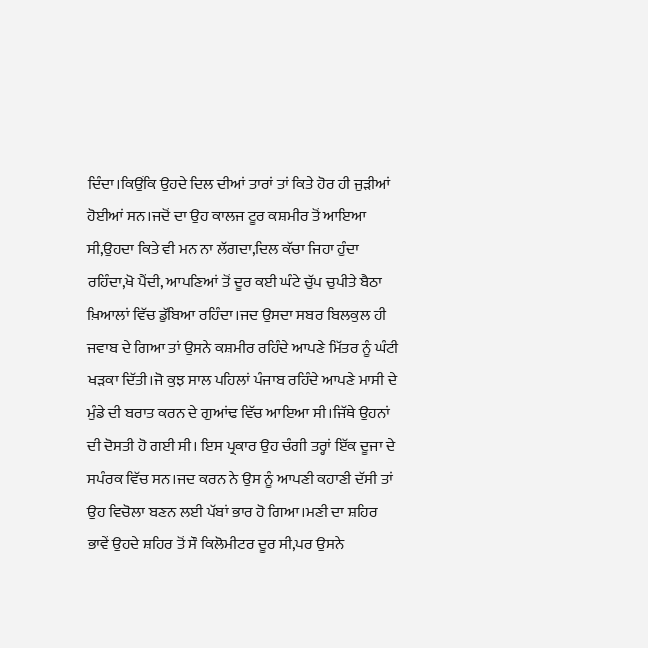ਦਿੰਦਾ।ਕਿਉਂਕਿ ਉਹਦੇ ਦਿਲ ਦੀਆਂ ਤਾਰਾਂ ਤਾਂ ਕਿਤੇ ਹੋਰ ਹੀ ਜੁੜੀਆਂ ਹੋਈਆਂ ਸਨ।ਜਦੋਂ ਦਾ ਉਹ ਕਾਲਜ ਟੂਰ ਕਸ਼ਮੀਰ ਤੋਂ ਆਇਆ ਸੀ,ਉਹਦਾ ਕਿਤੇ ਵੀ ਮਨ ਨਾ ਲੱਗਦਾ,ਦਿਲ ਕੱਚਾ ਜਿਹਾ ਹੁੰਦਾ ਰਹਿੰਦਾ,ਖੋ ਪੈਂਦੀ, ਆਪਣਿਆਂ ਤੋਂ ਦੂਰ ਕਈ ਘੰਟੇ ਚੁੱਪ ਚੁਪੀਤੇ ਬੈਠਾ ਖ਼ਿਆਲਾਂ ਵਿੱਚ ਡੁੱਬਿਆ ਰਹਿੰਦਾ।ਜਦ ਉਸਦਾ ਸਬਰ ਬਿਲਕੁਲ ਹੀ ਜਵਾਬ ਦੇ ਗਿਆ ਤਾਂ ਉਸਨੇ ਕਸ਼ਮੀਰ ਰਹਿੰਦੇ ਆਪਣੇ ਮਿੱਤਰ ਨੂੰ ਘੰਟੀ ਖੜਕਾ ਦਿੱਤੀ।ਜੋ ਕੁਝ ਸਾਲ ਪਹਿਲਾਂ ਪੰਜਾਬ ਰਹਿੰਦੇ ਆਪਣੇ ਮਾਸੀ ਦੇ ਮੁੰਡੇ ਦੀ ਬਰਾਤ ਕਰਨ ਦੇ ਗੁਆਂਢ ਵਿੱਚ ਆਇਆ ਸੀ।ਜਿੱਥੇ ਉਹਨਾਂ ਦੀ ਦੋਸਤੀ ਹੋ ਗਈ ਸੀ। ਇਸ ਪ੍ਰਕਾਰ ਉਹ ਚੰਗੀ ਤਰ੍ਹਾਂ ਇੱਕ ਦੂਜਾ ਦੇ ਸਪੰਰਕ ਵਿੱਚ ਸਨ।ਜਦ ਕਰਨ ਨੇ ਉਸ ਨੂੰ ਆਪਣੀ ਕਹਾਣੀ ਦੱਸੀ ਤਾਂ ਉਹ ਵਿਚੋਲਾ ਬਣਨ ਲਈ ਪੱਬਾਂ ਭਾਰ ਹੋ ਗਿਆ।ਮਣੀ ਦਾ ਸ਼ਹਿਰ ਭਾਵੇਂ ਉਹਦੇ ਸ਼ਹਿਰ ਤੋਂ ਸੌ ਕਿਲੋਮੀਟਰ ਦੂਰ ਸੀ,ਪਰ ਉਸਨੇ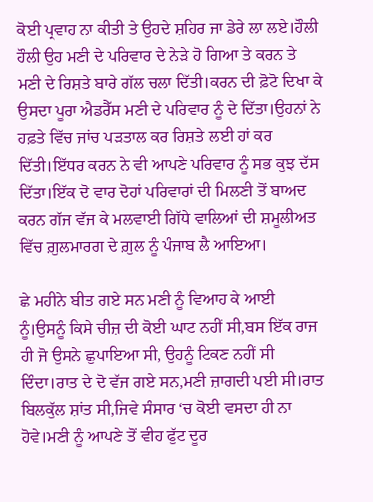ਕੋਈ ਪ੍ਰਵਾਹ ਨਾ ਕੀਤੀ ਤੇ ਉਹਦੇ ਸ਼ਹਿਰ ਜਾ ਡੇਰੇ ਲਾ ਲਏ।ਹੌਲੀ ਹੌਲੀ ਉਹ ਮਣੀ ਦੇ ਪਰਿਵਾਰ ਦੇ ਨੇੜੇ ਹੋ ਗਿਆ ਤੇ ਕਰਨ ਤੇ ਮਣੀ ਦੇ ਰਿਸ਼ਤੇ ਬਾਰੇ ਗੱਲ ਚਲਾ ਦਿੱਤੀ।ਕਰਨ ਦੀ ਫ਼ੋਟੋ ਦਿਖਾ ਕੇ ਉਸਦਾ ਪੂਰਾ ਐਡਰੈੱਸ ਮਣੀ ਦੇ ਪਰਿਵਾਰ ਨੂੰ ਦੇ ਦਿੱਤਾ।ਉਹਨਾਂ ਨੇ ਹਫ਼ਤੇ ਵਿੱਚ ਜਾਂਚ ਪੜਤਾਲ ਕਰ ਰਿਸ਼ਤੇ ਲਈ ਹਾਂ ਕਰ ਦਿੱਤੀ।ਇੱਧਰ ਕਰਨ ਨੇ ਵੀ ਆਪਣੇ ਪਰਿਵਾਰ ਨੂੰ ਸਭ ਕੁਝ ਦੱਸ ਦਿੱਤਾ।ਇੱਕ ਦੋ ਵਾਰ ਦੋਹਾਂ ਪਰਿਵਾਰਾਂ ਦੀ ਮਿਲਣੀ ਤੋਂ ਬਾਅਦ ਕਰਨ ਗੱਜ ਵੱਜ ਕੇ ਮਲਵਾਈ ਗਿੱਧੇ ਵਾਲਿਆਂ ਦੀ ਸ਼ਮੂਲੀਅਤ ਵਿੱਚ ਗ਼ੁਲਮਾਰਗ ਦੇ ਗ਼ੁਲ ਨੂੰ ਪੰਜਾਬ ਲੈ ਆਇਆ।

ਛੇ ਮਹੀਨੇ ਬੀਤ ਗਏ ਸਨ ਮਣੀ ਨੂੰ ਵਿਆਹ ਕੇ ਆਈ ਨੂੰ।ਉਸਨੂੰ ਕਿਸੇ ਚੀਜ਼ ਦੀ ਕੋਈ ਘਾਟ ਨਹੀਂ ਸੀ,ਬਸ ਇੱਕ ਰਾਜ ਹੀ ਜੋ ਉਸਨੇ ਛੁਪਾਇਆ ਸੀ, ਉਹਨੂੰ ਟਿਕਣ ਨਹੀਂ ਸੀ ਦਿੰਦਾ।ਰਾਤ ਦੇ ਦੋ ਵੱਜ ਗਏ ਸਨ,ਮਣੀ ਜ਼ਾਗਦੀ ਪਈ ਸੀ।ਰਾਤ ਬਿਲਕੁੱਲ ਸ਼ਾਂਤ ਸੀ,ਜਿਵੇ ਸੰਸਾਰ ‘ਚ ਕੋਈ ਵਸਦਾ ਹੀ ਨਾ ਹੋਵੇ।ਮਣੀ ਨੂੰ ਆਪਣੇ ਤੋਂ ਵੀਹ ਫੁੱਟ ਦੂਰ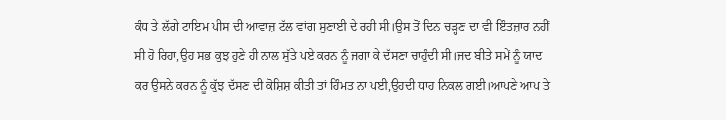ਕੰਧ ਤੇ ਲੱਗੇ ਟਾਇਮ ਪੀਸ ਦੀ ਆਵਾਜ਼ ਟੱਲ ਵਾਂਗ ਸੁਣਾਈ ਦੇ ਰਹੀ ਸੀ।ਉਸ ਤੋਂ ਦਿਨ ਚੜ੍ਹਣ ਦਾ ਵੀ ਇੰਤਜ਼ਾਰ ਨਹੀਂ ਸੀ ਹੋ ਰਿਹਾ,ਉਹ ਸਭ ਕੁਝ ਹੁਣੇ ਹੀ ਨਾਲ ਸੁੱਤੇ ਪਏ ਕਰਨ ਨੂੰ ਜਗਾ ਕੇ ਦੱਸਣਾ ਚਾਹੁੰਦੀ ਸੀ।ਜਦ ਬੀਤੇ ਸਮੇਂ ਨੂੰ ਯਾਦ ਕਰ ਉਸਨੇ ਕਰਨ ਨੂੰ ਕੁੱਝ ਦੱਸਣ ਦੀ ਕੋਸ਼ਿਸ਼ ਕੀਤੀ ਤਾਂ ਹਿੰਮਤ ਨਾ ਪਈ,ਉਹਦੀ ਧਾਹ ਨਿਕਲ ਗਈ।ਆਪਣੇ ਆਪ ਤੇ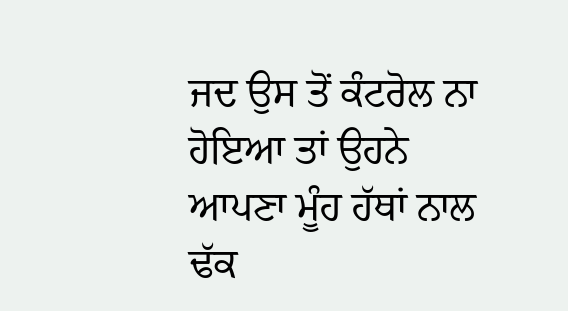ਜਦ ਉਸ ਤੋਂ ਕੰਟਰੋਲ ਨਾ ਹੋਇਆ ਤਾਂ ਉਹਨੇ ਆਪਣਾ ਮੂੰਹ ਹੱਥਾਂ ਨਾਲ ਢੱਕ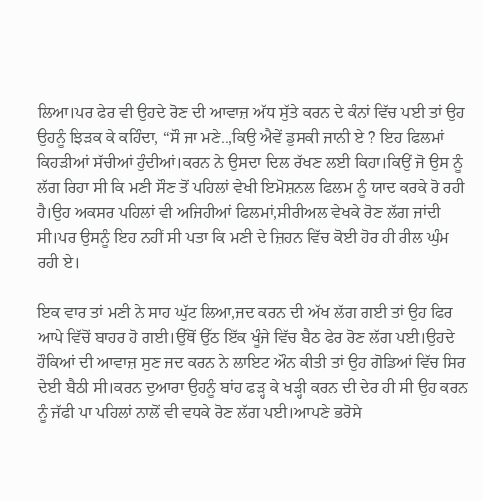ਲਿਆ।ਪਰ ਫੇਰ ਵੀ ਉਹਦੇ ਰੋਣ ਦੀ ਆਵਾਜ਼ ਅੱਧ ਸੁੱਤੇ ਕਰਨ ਦੇ ਕੰਨਾਂ ਵਿੱਚ ਪਈ ਤਾਂ ਉਹ ਉਹਨੂੰ ਝਿੜਕ ਕੇ ਕਹਿੰਦਾ, “ਸੌ ਜਾ ਮਣੇ..,ਕਿਉ ਐਵੇਂ ਡੁਸਕੀ ਜਾਨੀ ਏ ? ਇਹ ਫਿਲਮਾਂ ਕਿਹੜੀਆਂ ਸੱਚੀਆਂ ਹੁੰਦੀਆਂ।ਕਰਨ ਨੇ ਉਸਦਾ ਦਿਲ ਰੱਖਣ ਲਈ ਕਿਹਾ।ਕਿਉਂ ਜੋ ਉਸ ਨੂੰ ਲੱਗ ਰਿਹਾ ਸੀ ਕਿ ਮਣੀ ਸੌਣ ਤੋਂ ਪਹਿਲਾਂ ਵੇਖੀ ਇਮੋਸ਼ਨਲ ਫਿਲਮ ਨੂੰ ਯਾਦ ਕਰਕੇ ਰੋ ਰਹੀ ਹੈ।ਉਹ ਅਕਸਰ ਪਹਿਲਾਂ ਵੀ ਅਜਿਹੀਆਂ ਫਿਲਮਾਂ,ਸੀਰੀਅਲ ਵੇਖਕੇ ਰੋਣ ਲੱਗ ਜਾਂਦੀ ਸੀ।ਪਰ ਉਸਨੂੰ ਇਹ ਨਹੀਂ ਸੀ ਪਤਾ ਕਿ ਮਣੀ ਦੇ ਜ਼ਿਹਨ ਵਿੱਚ ਕੋਈ ਹੋਰ ਹੀ ਰੀਲ ਘੁੰਮ ਰਹੀ ਏ।

ਇਕ ਵਾਰ ਤਾਂ ਮਣੀ ਨੇ ਸਾਹ ਘੁੱਟ ਲਿਆ,ਜਦ ਕਰਨ ਦੀ ਅੱਖ ਲੱਗ ਗਈ ਤਾਂ ਉਹ ਫਿਰ ਆਪੇ ਵਿੱਚੋਂ ਬਾਹਰ ਹੋ ਗਈ।ਉੱਥੋਂ ਉੱਠ ਇੱਕ ਖੂੰਜੇ ਵਿੱਚ ਬੈਠ ਫੇਰ ਰੋਣ ਲੱਗ ਪਈ।ਉਹਦੇ ਹੌਕਿਆਂ ਦੀ ਆਵਾਜ਼ ਸੁਣ ਜਦ ਕਰਨ ਨੇ ਲਾਇਟ ਔਨ ਕੀਤੀ ਤਾਂ ਉਹ ਗੋਡਿਆਂ ਵਿੱਚ ਸਿਰ ਦੇਈ ਬੈਠੀ ਸੀ।ਕਰਨ ਦੁਆਰਾ ਉਹਨੂੰ ਬਾਂਹ ਫੜ੍ਹ ਕੇ ਖੜ੍ਹੀ ਕਰਨ ਦੀ ਦੇਰ ਹੀ ਸੀ ਉਹ ਕਰਨ ਨੂੰ ਜੱਫੀ ਪਾ ਪਹਿਲਾਂ ਨਾਲੋਂ ਵੀ ਵਧਕੇ ਰੋਣ ਲੱਗ ਪਈ।ਆਪਣੇ ਭਰੋਸੇ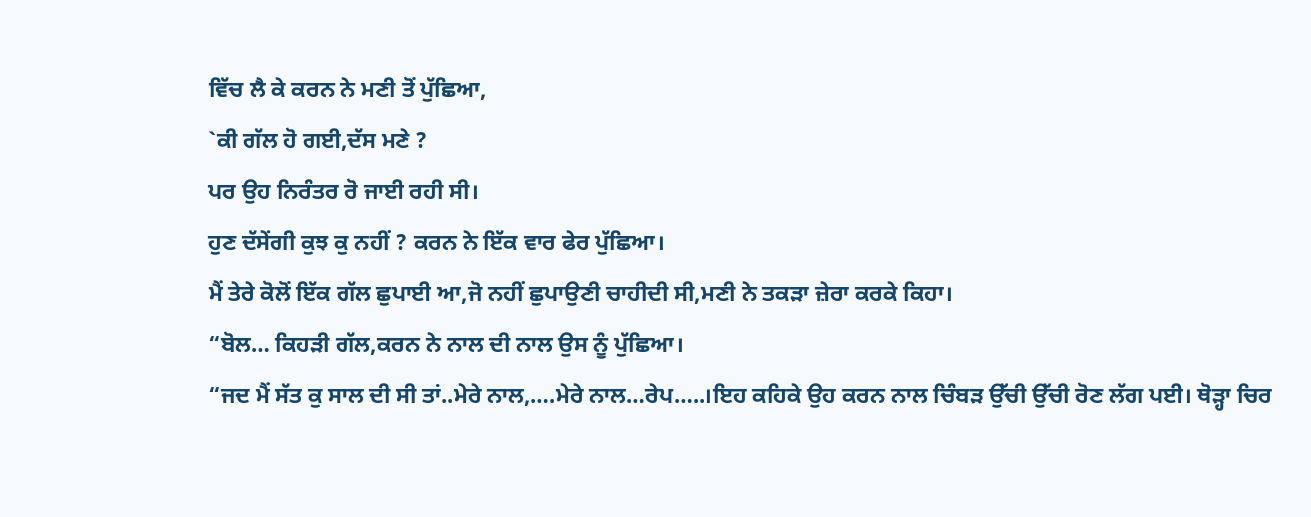ਵਿੱਚ ਲੈ ਕੇ ਕਰਨ ਨੇ ਮਣੀ ਤੋਂ ਪੁੱਛਿਆ,
`ਕੀ ਗੱਲ ਹੋ ਗਈ,ਦੱਸ ਮਣੇ ?
ਪਰ ਉਹ ਨਿਰੰਤਰ ਰੋ ਜਾਈ ਰਹੀ ਸੀ।
ਹੁਣ ਦੱਸੇਂਗੀ ਕੁਝ ਕੁ ਨਹੀਂ ? ਕਰਨ ਨੇ ਇੱਕ ਵਾਰ ਫੇਰ ਪੁੱਛਿਆ।
ਮੈਂ ਤੇਰੇ ਕੋਲੋਂ ਇੱਕ ਗੱਲ ਛੁਪਾਈ ਆ,ਜੋ ਨਹੀਂ ਛੁਪਾਉਣੀ ਚਾਹੀਦੀ ਸੀ,ਮਣੀ ਨੇ ਤਕੜਾ ਜ਼ੇਰਾ ਕਰਕੇ ਕਿਹਾ।
“ਬੋਲ… ਕਿਹੜੀ ਗੱਲ,ਕਰਨ ਨੇ ਨਾਲ ਦੀ ਨਾਲ ਉਸ ਨੂੰ ਪੁੱਛਿਆ।
“ਜਦ ਮੈਂ ਸੱਤ ਕੁ ਸਾਲ ਦੀ ਸੀ ਤਾਂ..ਮੇਰੇ ਨਾਲ,….ਮੇਰੇ ਨਾਲ…ਰੇਪ…..।ਇਹ ਕਹਿਕੇ ਉਹ ਕਰਨ ਨਾਲ ਚਿੰਬੜ ਉੱਚੀ ਉੱਚੀ ਰੋਣ ਲੱਗ ਪਈ। ਥੋੜ੍ਹਾ ਚਿਰ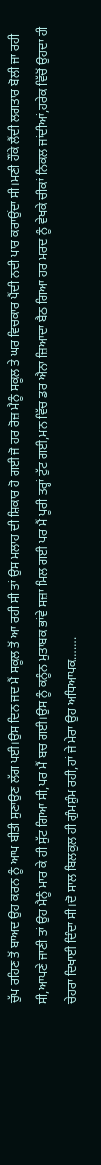ਚੁੱਪ ਰਹਿਣ ਤੋਂ ਬਾਅਦ ਉਹ ਕਰਨ ਨੂੰ ਆਪ ਬੀਤੀ ਸੁਣਾਉਣ ਲੱਗ ਪਈ।ਉਸ ਦਿਨ ਜਦ ਮੈਂ ਸਕੂਲ ਤੋਂ ਆ ਰਹੀ ਸੀ ਤਾਂ ਉਸ ਮਲਾਹ ਦੀ ਸ਼ਿਕਾਰ ਹੋ ਗਈ ਜੋ ਹਰ ਰੋਜ਼ ਮੈਨੂੰ ਸਕੂਲ ਤੇ ਘਰ ਵਿਚਕਾਰ ਪੈਂਦੀ ਨਦੀ ਪਾਰ ਕਰਾਉਂਦਾ ਸੀ।ਮਣੀ ਹੌਂਕੇ ਲੈਂਦੀ ਲਗਤਾਰ ਬੋਲੀ ਜਾ ਰਹੀ ਸੀ,ਆਪਣੇ ਜਾਣੀ ਤਾਂ ਉਹ ਮੈਨੂੰ ਮਾਰ ਕੇ ਹੀ ਸੁੱਟ ਗਿਆ ਸੀ,ਪਰ ਮੈਂ ਬਚ ਗਈ।ਉਸ ਨੂੰ ਕਨੂੰਨ ਮੁਤਾਬਕ ਭਾਂਵੇ ਸਜ਼ਾ ਮਿਲ ਗਈ ਪਰ ਮੈਂ ਪੂਰੀ ਤਰ੍ਹਾਂ ਟੁੱਟ ਗਈ,ਮਨ ਵਿੱਚ ਡਰ ਐਨਾ ਜ਼ਿਆਦਾ ਬੈਠ ਗਿਆ ਹਰ ਮਰਦ ਨੂੰ ਵੇਖਕੇ ਚੀਕਾਂ ਨਿਕਲ ਜਾਂਦੀਆਂ,ਹਰੇਕ ਵਿੱਚੋਂ ਉਹਦਾ ਹੀ ਚੇਹਰਾ ਦਿਖਾਈ ਦਿੰਦਾ ਸੀ।ਦੋ ਸਾਲ ਬਿਲਕੁਲ ਹੀ ਗੁੰਮਸ਼ੁੰਮ ਰਹੀ,ਹਾਂ ਜੇ ਮੇਰਾ ਉਹ ਅਧਿਆਪਕ…….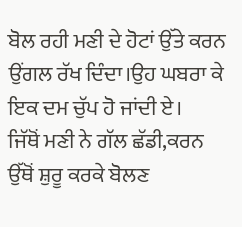ਬੋਲ ਰਹੀ ਮਣੀ ਦੇ ਹੋਟਾਂ ਉੱਤੇ ਕਰਨ ਉਂਗਲ ਰੱਖ ਦਿੰਦਾ।ਉਹ ਘਬਰਾ ਕੇ ਇਕ ਦਮ ਚੁੱਪ ਹੋ ਜਾਂਦੀ ਏ।
ਜਿੱਥੋਂ ਮਣੀ ਨੇ ਗੱਲ ਛੱਡੀ,ਕਰਨ ਉੱਥੋਂ ਸ਼ੁਰੂ ਕਰਕੇ ਬੋਲਣ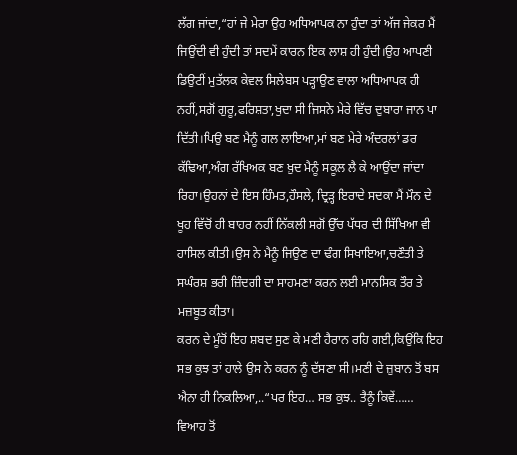ਲੱਗ ਜਾਂਦਾ,“ਹਾਂ ਜੇ ਮੇਰਾ ਉਹ ਅਧਿਆਪਕ ਨਾ ਹੁੰਦਾ ਤਾਂ ਅੱਜ ਜੇਕਰ ਮੈਂ ਜਿਉਂਦੀ ਵੀ ਹੁੰਦੀ ਤਾਂ ਸਦਮੇਂ ਕਾਰਨ ਇਕ ਲਾਸ਼ ਹੀ ਹੁੰਦੀ।ਉਹ ਆਪਣੀ ਡਿਉਟੀਂ ਮੁਤੱਲਕ ਕੇਵਲ ਸਿਲੇਬਸ ਪੜ੍ਹਾਉਣ ਵਾਲਾ ਅਧਿਆਪਕ ਹੀ ਨਹੀਂ,ਸਗੋਂ ਗੁਰੂ,ਫਰਿਸ਼ਤਾ,ਖੁਦਾ ਸੀ ਜਿਸਨੇ ਮੇਰੇ ਵਿੱਚ ਦੁਬਾਰਾ ਜਾਨ ਪਾ ਦਿੱਤੀ।ਪਿਉ ਬਣ ਮੈਨੂੰ ਗਲ ਲਾਇਆ,ਮਾਂ ਬਣ ਮੇਰੇ ਅੰਦਰਲਾਂ ਡਰ ਕੱਢਿਆ,ਅੰਗ ਰੱਖਿਅਕ ਬਣ ਖ਼ੁਦ ਮੈਨੂੰ ਸਕੂਲ ਲੈ ਕੇ ਆਉਂਦਾ ਜਾਂਦਾ ਰਿਹਾ।ਉਹਨਾਂ ਦੇ ਇਸ ਹਿੰਮਤ,ਹੌਸਲੇ, ਦ੍ਰਿੜ੍ਹ ਇਰਾਦੇ ਸਦਕਾ ਮੈਂ ਮੌਨ ਦੇ ਖੂਹ ਵਿੱਚੋਂ ਹੀ ਬਾਹਰ ਨਹੀਂ ਨਿੱਕਲੀ ਸਗੋਂ ਉੱਚ ਪੱਧਰ ਦੀ ਸਿੱਖਿਆ ਵੀ ਹਾਸਿਲ ਕੀਤੀ।ਉਸ ਨੇ ਮੈਨੂੰ ਜਿਉਣ ਦਾ ਢੰਗ ਸਿਖਾਇਆ,ਚਣੌਤੀ ਤੇ ਸਘੰਰਸ਼ ਭਰੀ ਜ਼ਿੰਦਗੀ ਦਾ ਸਾਹਮਣਾ ਕਰਨ ਲਈ ਮਾਨਸਿਕ ਤੌਰ ਤੇ ਮਜ਼ਬੂਤ ਕੀਤਾ।
ਕਰਨ ਦੇ ਮੂੰਹੋਂ ਇਹ ਸ਼ਬਦ ਸੁਣ ਕੇ ਮਣੀ ਹੈਰਾਨ ਰਹਿ ਗਈ,ਕਿਉਂਕਿ ਇਹ ਸਭ ਕੁਝ ਤਾਂ ਹਾਲੇ ਉਸ ਨੇ ਕਰਨ ਨੂੰ ਦੱਸਣਾ ਸੀ।ਮਣੀ ਦੇ ਜ਼ੁਬਾਨ ਤੋਂ ਬਸ ਐਨਾ ਹੀ ਨਿਕਲਿਆ,..“ਪਰ ਇਹ… ਸਭ ਕੁਝ.. ਤੈਨੂੰ ਕਿਵੇਂ……
ਵਿਆਹ ਤੋਂ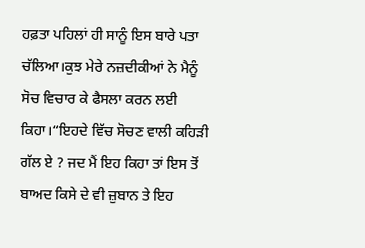ਹਫ਼ਤਾ ਪਹਿਲਾਂ ਹੀ ਸਾਨੂੰ ਇਸ ਬਾਰੇ ਪਤਾ ਚੱਲਿਆ।ਕੁਝ ਮੇਰੇ ਨਜ਼ਦੀਕੀਆਂ ਨੇ ਮੈਨੂੰ ਸੋਚ ਵਿਚਾਰ ਕੇ ਫੈਸਲਾ ਕਰਨ ਲਈ ਕਿਹਾ।“ਇਹਦੇ ਵਿੱਚ ਸੋਚਣ ਵਾਲੀ ਕਹਿੜੀ ਗੱਲ ਏ ? ਜਦ ਮੈਂ ਇਹ ਕਿਹਾ ਤਾਂ ਇਸ ਤੋਂ ਬਾਅਦ ਕਿਸੇ ਦੇ ਵੀ ਜ਼ੁਬਾਨ ਤੇ ਇਹ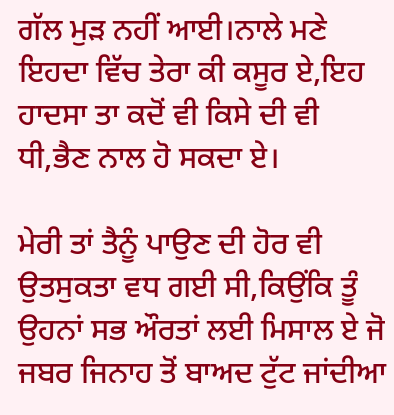ਗੱਲ ਮੁੜ ਨਹੀਂ ਆਈ।ਨਾਲੇ ਮਣੇ ਇਹਦਾ ਵਿੱਚ ਤੇਰਾ ਕੀ ਕਸੂਰ ਏ,ਇਹ ਹਾਦਸਾ ਤਾ ਕਦੋਂ ਵੀ ਕਿਸੇ ਦੀ ਵੀ ਧੀ,ਭੈਣ ਨਾਲ ਹੋ ਸਕਦਾ ਏ।

ਮੇਰੀ ਤਾਂ ਤੈਨੂੰ ਪਾਉਣ ਦੀ ਹੋਰ ਵੀ ਉਤਸੁਕਤਾ ਵਧ ਗਈ ਸੀ,ਕਿਉਂਕਿ ਤੂੰ ਉਹਨਾਂ ਸਭ ਔਰਤਾਂ ਲਈ ਮਿਸਾਲ ਏ ਜੋ ਜਬਰ ਜਿਨਾਹ ਤੋਂ ਬਾਅਦ ਟੁੱਟ ਜਾਂਦੀਆ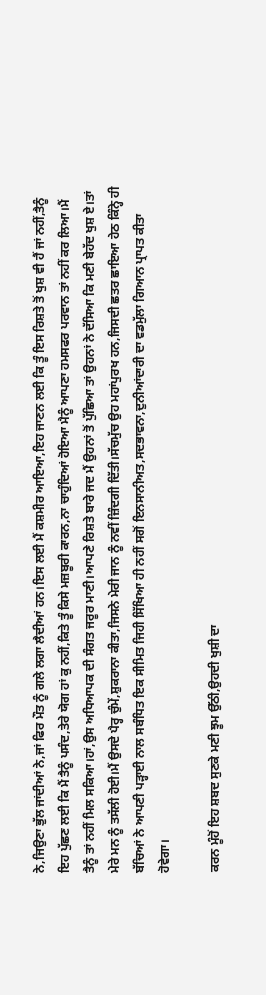ਨੇ,ਜਿਉਣਾ ਭੁੱਲ ਜਾਂਦੀਆਂ ਨੇ,ਜਾਂ ਫਿਰ ਮੌਤ ਨੂੰ ਗਲੇ ਲਗਾ ਲੈਦੀਆਂ ਹਨ।ਇਸ ਲਈ ਮੈਂ ਕਸ਼ਮੀਰ ਆਇਆ,ਇਹ ਜਾਣਨ ਲਈ ਕਿ ਤੂੰ ਇਸ ਰਿਸ਼ਤੇ ਤੋਂ ਖੁਸ਼ ਵੀ ਹੈਂ ਜਾਂ ਨਹੀਂ,ਤੈਨੂੰ ਇਹ ਪੁੱਛਣ ਲਈ ਕਿ ਮੈਂ ਤੈਨੂੰ ਪਸੰਦ,ਤੇਰੇ ਯੋਗ ਹਾਂ ਕੁ ਨਹੀਂ,ਕਿਤੇ ਤੂੰ ਕਿਸੇ ਮਜ਼ਬੂਰੀ ਕਾਰਨ,ਨਾ ਚਾਹੁੰਦਿਆਂ ਹੋਇਆ ਮੈਨੂੰ ਆਪਣਾ ਹਮਸਫਰ ਪਰਵਾਨ ਤਾਂ ਨਹੀਂ ਕਰ ਲਿਆ।ਮੈਂ ਤੈਨੂੰ ਤਾਂ ਨਹੀਂ ਮਿਲ ਸਕਿਆ।ਹਾਂ,ਉਸ ਅਧਿਆਪਕ ਦੀ ਸੰਗਤ ਜਰੂਰ ਮਾਣੀ।ਆਪਣੇ ਰਿਸ਼ਤੇ ਬਾਰੇ ਜਦ ਮੈਂ ਉਹਨਾਂ ਤੋਂ ਪੁੱਛਿਆ ਤਾਂ ਉਹਨਾਂ ਨੇ ਦੱਸਿਆ ਕਿ ਮਣੀ ਬੇਹੱਦ ਖੁਸ਼ ਏ।ਤਾਂ ਮੇਰੇ ਮਨ ਨੂੰ ਤਸੱਲੀ ਹੋਈ।ਮੈਂ ਉਸਦੇ ਪੈਰ੍ਹ ਚੁੰਮੇਂ,ਸ਼ੁਕਰਾਨਾ ਕੀਤਾ,ਜਿਸਨੇ ਮੇਰੀ ਜਾਨ ਨੂੰ ਨਵੀਂ ਜ਼ਿੰਦਗੀ ਦਿੱਤੀ।ਸੱਚਮੁੱਚ ਉਹ ਮਹਾਂਪੁਰਖ ਹਨ,ਜਿਸਦੀ ਛਤਰ ਛਾਇਆ ਹੇਠ ਕਿੰਨ੍ਹੇ ਹੀ ਬੱਚਿਆਂ ਨੇ ਆਪਣੀ ਪੜ੍ਹਾਈ ਨਾਲ ਸਬੰਧਿਤ ਇਕ ਸੀਮਿਤ ਜਿਹੀ ਸਿੱਖਿਆ ਹੀ ਨਹੀਂ ਸਗੋਂ ਇਨਸਾਨੀਅਤ,ਸਦਭਾਵਨਾ,ਦੁਨੀਆਂਦਾਰੀ ਦਾ ਵਡਮੁੱਲਾ ਗਿਆਨ ਪ੍ਰਾਪਤ ਕੀਤਾ ਹੋਵੇਗਾ।

ਕਰਨ ਮੂੰਹੋਂ ਇਹ ਸ਼ਬਦ ਸੁਣਕੇ ਮਣੀ ਝੂਮ ਉੱਠੀ,ਉਹਦੀ ਖੁਸ਼ੀ ਦਾ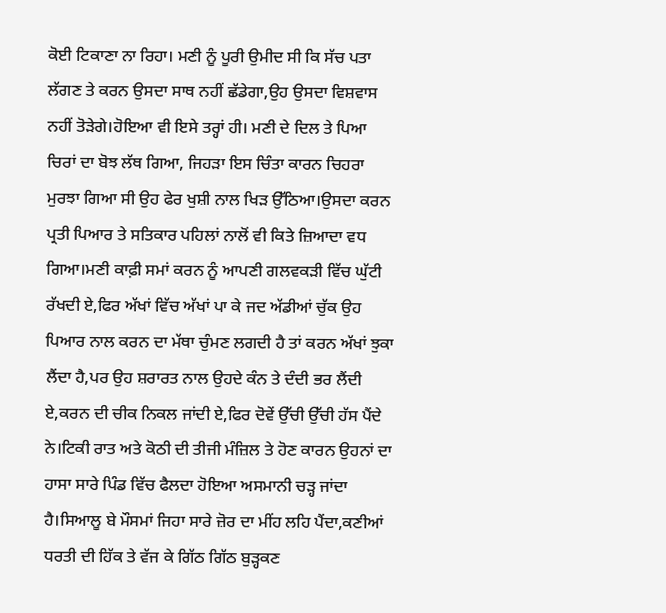ਕੋਈ ਟਿਕਾਣਾ ਨਾ ਰਿਹਾ। ਮਣੀ ਨੂੰ ਪੂਰੀ ਉਮੀਦ ਸੀ ਕਿ ਸੱਚ ਪਤਾ ਲੱਗਣ ਤੇ ਕਰਨ ਉਸਦਾ ਸਾਥ ਨਹੀਂ ਛੱਡੇਗਾ,ਉਹ ਉਸਦਾ ਵਿਸ਼ਵਾਸ ਨਹੀਂ ਤੋੜੇਗੇ।ਹੋਇਆ ਵੀ ਇਸੇ ਤਰ੍ਹਾਂ ਹੀ। ਮਣੀ ਦੇ ਦਿਲ ਤੇ ਪਿਆ ਚਿਰਾਂ ਦਾ ਬੋਝ ਲੱਥ ਗਿਆ, ਜਿਹੜਾ ਇਸ ਚਿੰਤਾ ਕਾਰਨ ਚਿਹਰਾ ਮੁਰਝਾ ਗਿਆ ਸੀ ਉਹ ਫੇਰ ਖੁਸ਼ੀ ਨਾਲ ਖਿੜ ਉੱਠਿਆ।ਉਸਦਾ ਕਰਨ ਪ੍ਰਤੀ ਪਿਆਰ ਤੇ ਸਤਿਕਾਰ ਪਹਿਲਾਂ ਨਾਲੋਂ ਵੀ ਕਿਤੇ ਜ਼ਿਆਦਾ ਵਧ ਗਿਆ।ਮਣੀ ਕਾਫ਼ੀ ਸਮਾਂ ਕਰਨ ਨੂੰ ਆਪਣੀ ਗਲਵਕੜੀ ਵਿੱਚ ਘੁੱਟੀ ਰੱਖਦੀ ਏ,ਫਿਰ ਅੱਖਾਂ ਵਿੱਚ ਅੱਖਾਂ ਪਾ ਕੇ ਜਦ ਅੱਡੀਆਂ ਚੁੱਕ ਉਹ ਪਿਆਰ ਨਾਲ ਕਰਨ ਦਾ ਮੱਥਾ ਚੁੰਮਣ ਲਗਦੀ ਹੈ ਤਾਂ ਕਰਨ ਅੱਖਾਂ ਝੁਕਾ ਲੈਂਦਾ ਹੈ,ਪਰ ਉਹ ਸ਼ਰਾਰਤ ਨਾਲ ਉਹਦੇ ਕੰਨ ਤੇ ਦੰਦੀ ਭਰ ਲੈਂਦੀ ਏ,ਕਰਨ ਦੀ ਚੀਕ ਨਿਕਲ ਜਾਂਦੀ ਏ,ਫਿਰ ਦੋਵੇਂ ਉੱਚੀ ਉੱਚੀ ਹੱਸ ਪੈਂਦੇ ਨੇ।ਟਿਕੀ ਰਾਤ ਅਤੇ ਕੋਠੀ ਦੀ ਤੀਜੀ ਮੰਜ਼ਿਲ ਤੇ ਹੋਣ ਕਾਰਨ ਉਹਨਾਂ ਦਾ ਹਾਸਾ ਸਾਰੇ ਪਿੰਡ ਵਿੱਚ ਫੈਲਦਾ ਹੋਇਆ ਅਸਮਾਨੀ ਚੜ੍ਹ ਜਾਂਦਾ ਹੈ।ਸਿਆਲੂ ਬੇ ਮੌਸਮਾਂ ਜਿਹਾ ਸਾਰੇ ਜ਼ੋਰ ਦਾ ਮੀਂਹ ਲਹਿ ਪੈਂਦਾ,ਕਣੀਆਂ ਧਰਤੀ ਦੀ ਹਿੱਕ ਤੇ ਵੱਜ ਕੇ ਗਿੱਠ ਗਿੱਠ ਬੁੜ੍ਹਕਣ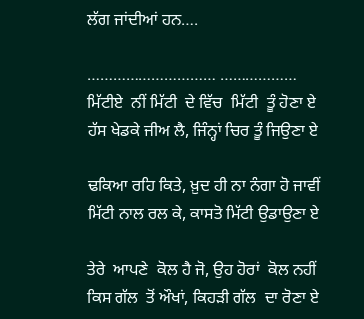ਲੱਗ ਜਾਂਦੀਆਂ ਹਨ….

………………………… ………………
ਮਿੱਟੀਏ  ਨੀਂ ਮਿੱਟੀ  ਦੇ ਵਿੱਚ  ਮਿੱਟੀ  ਤੂੰ ਹੋਣਾ ਏ
ਹੱਸ ਖੇਡਕੇ ਜੀਅ ਲੈ, ਜਿੰਨ੍ਹਾਂ ਚਿਰ ਤੂੰ ਜਿਉਣਾ ਏ

ਢਕਿਆ ਰਹਿ ਕਿਤੇ, ਖ਼ੁਦ ਹੀ ਨਾ ਨੰਗਾ ਹੋ ਜਾਵੀਂ
ਮਿੱਟੀ ਨਾਲ ਰਲ ਕੇ, ਕਾਸਤੋ ਮਿੱਟੀ ਉਡਾਉਣਾ ਏ

ਤੇਰੇ  ਆਪਣੇ  ਕੋਲ ਹੈ ਜੋ, ਉਹ ਹੋਰਾਂ  ਕੋਲ ਨਹੀਂ
ਕਿਸ ਗੱਲ  ਤੋਂ ਔਖਾਂ, ਕਿਹੜੀ ਗੱਲ  ਦਾ ਰੋਣਾ ਏ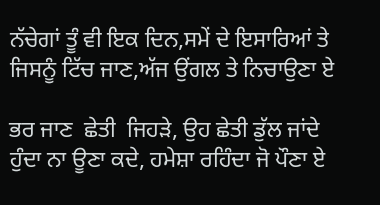ਨੱਚੇਗਾਂ ਤੂੰ ਵੀ ਇਕ ਦਿਨ,ਸਮੇਂ ਦੇ ਇਸਾਰਿਆਂ ਤੇ
ਜਿਸਨੂੰ ਟਿੱਚ ਜਾਣ,ਅੱਜ ਉਂਗਲ ਤੇ ਨਿਚਾਉਣਾ ਏ

ਭਰ ਜਾਣ  ਛੇਤੀ  ਜਿਹੜੇ, ਉਹ ਛੇਤੀ ਡੁੱਲ ਜਾਂਦੇ
ਹੁੰਦਾ ਨਾ ਊਣਾ ਕਦੇ, ਹਮੇਸ਼ਾ ਰਹਿੰਦਾ ਜੋ ਪੌਣਾ ਏ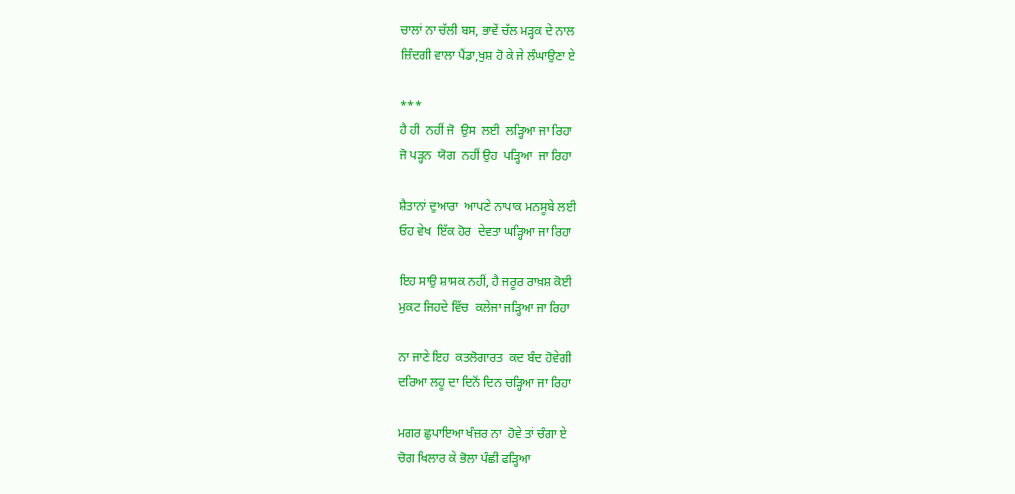ਚਾਲਾਂ ਨਾ ਚੱਲੀ ਬਸ, ਭਾਵੇਂ ਚੱਲ ਮੜ੍ਹਕ ਦੇ ਨਾਲ
ਜ਼ਿੰਦਗੀ ਵਾਲਾ ਪੈਂਡਾ,ਖੁਸ਼ ਹੋ ਕੇ ਜੇ ਲੰਘਾਉਣਾ ਏ

***
ਹੈ ਹੀ  ਨਹੀਂ ਜੋ  ਉਸ  ਲਈ  ਲੜ੍ਹਿਆ ਜਾ ਰਿਹਾ
ਜੋ ਪੜ੍ਹਨ  ਯੋਗ  ਨਹੀਂ ਉਹ  ਪੜ੍ਹਿਆ  ਜਾ ਰਿਹਾ

ਸ਼ੈਤਾਨਾਂ ਦੁਆਰਾ  ਆਪਣੇ ਨਾਪਾਕ ਮਨਸੂਬੇ ਲਈ
ਓਹ ਵੇਖ  ਇੱਕ ਹੋਰ  ਦੇਵਤਾ ਘੜ੍ਹਿਆ ਜਾ ਰਿਹਾ

ਇਹ ਸਾਉ ਸ਼ਾਸਕ ਨਹੀਂ, ਹੈ ਜਰੂਰ ਰਾਖ਼ਸ਼ ਕੋਈ
ਮੁਕਟ ਜਿਹਦੇ ਵਿੱਚ  ਕਲੇਜਾ ਜੜ੍ਹਿਆ ਜਾ ਰਿਹਾ

ਨਾ ਜਾਣੇ ਇਹ  ਕਤਲੋਗਾਰਤ  ਕਦ ਬੰਦ ਹੋਵੇਗੀ
ਦਰਿਆ ਲਹੂ ਦਾ ਦਿਨੋਂ ਦਿਨ ਚੜ੍ਹਿਆ ਜਾ ਰਿਹਾ

ਮਗਰ ਛੁਪਾਇਆ ਖੰਜ਼ਰ ਨਾ  ਹੋਵੇ ਤਾਂ ਚੰਗਾ ਏ
ਚੋਗ ਖਿਲਾਰ ਕੇ ਭੋਲਾ ਪੰਛੀ ਫੜ੍ਹਿਆ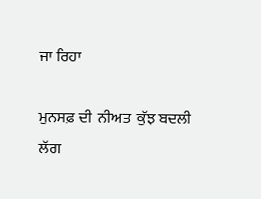ਜਾ ਰਿਹਾ

ਮੁਨਸਫ਼ ਦੀ  ਨੀਅਤ  ਕੁੱਝ ਬਦਲੀ  ਲੱਗ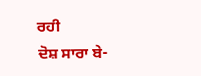ਰਹੀ
ਦੋਸ਼ ਸਾਰਾ ਬੇ-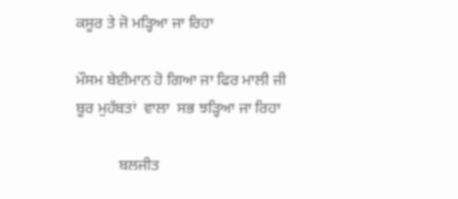ਕਸੂਰ ਤੇ ਜੋ ਮੜ੍ਹਿਆ ਜਾ ਰਿਹਾ

ਮੌਸਮ ਬੇਈਮਾਨ ਹੋ ਗਿਆ ਜਾ ਫਿਰ ਮਾਲੀ ਜੀ
ਬੂਰ ਮੁਹੱਬਤਾਂ  ਵਾਲਾ  ਸਭ ਝੜ੍ਹਿਆ ਜਾ ਰਿਹਾ

           ਬਲਜੀਤ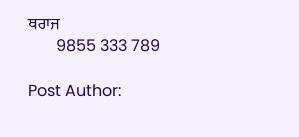ਥਰਾਜ
       9855 333 789

Post Author: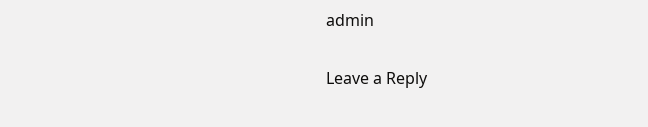admin

Leave a Reply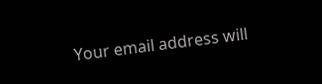Your email address will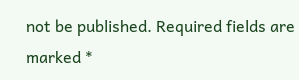not be published. Required fields are marked *